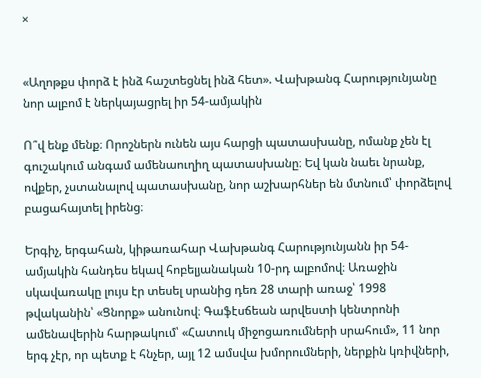×


«Աղոթքս փորձ է ինձ հաշտեցնել ինձ հետ». Վախթանգ Հարությունյանը նոր ալբոմ է ներկայացրել իր 54-ամյակին

Ո՞վ ենք մենք։ Որոշներն ունեն այս հարցի պատասխանը, ոմանք չեն էլ գուշակում անգամ ամենաուղիղ պատասխանը։ Եվ կան նաեւ նրանք, ովքեր, չստանալով պատասխանը, նոր աշխարհներ են մտնում՝ փորձելով բացահայտել իրենց։

Երգիչ, երգահան, կիթառահար Վախթանգ Հարությունյանն իր 54-ամյակին հանդես եկավ հոբելյանական 10-րդ ալբոմով։ Առաջին սկավառակը լույս էր տեսել սրանից դեռ 28 տարի առաջ՝ 1998 թվականին՝ «Ցնորք» անունով։ Գաֆէսճեան արվեստի կենտրոնի ամենավերին հարթակում՝ «Հատուկ միջոցառումների սրահում», 11 նոր երգ չէր, որ պետք է հնչեր, այլ 12 ամսվա խմորումների, ներքին կռիվների,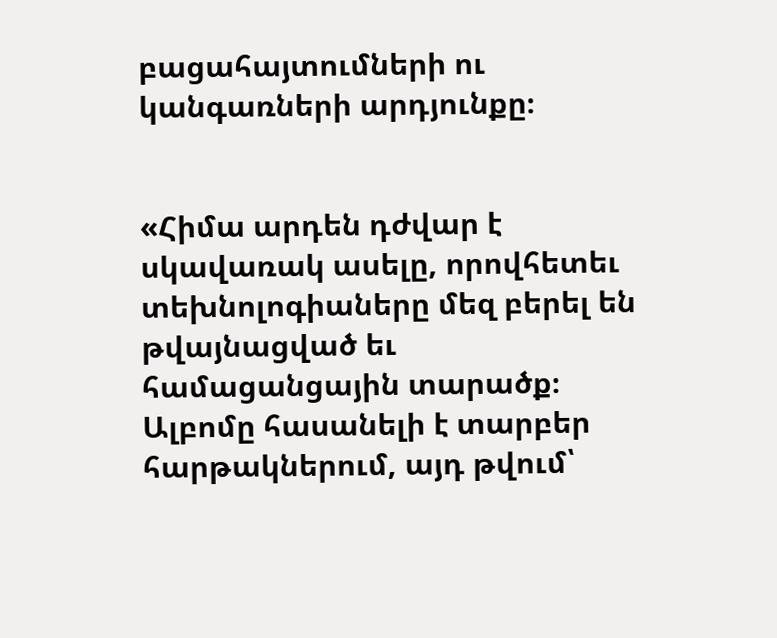բացահայտումների ու կանգառների արդյունքը։


«Հիմա արդեն դժվար է սկավառակ ասելը, որովհետեւ տեխնոլոգիաները մեզ բերել են թվայնացված եւ համացանցային տարածք։ Ալբոմը հասանելի է տարբեր հարթակներում, այդ թվում՝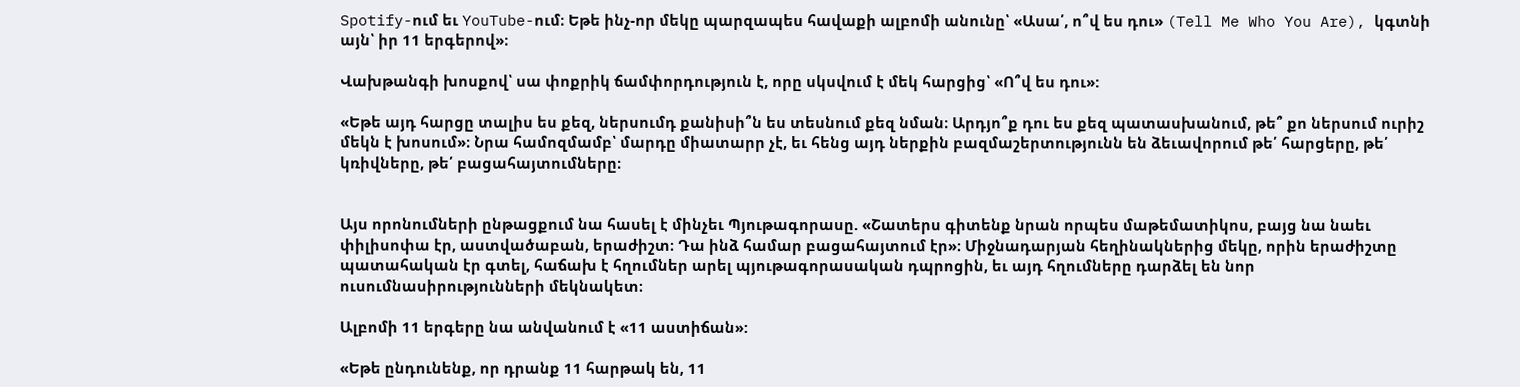Spotify-ում եւ YouTube-ում։ Եթե ինչ-որ մեկը պարզապես հավաքի ալբոմի անունը՝ «Ասա՛, ո՞վ ես դու» (Tell Me Who You Are), կգտնի այն՝ իր 11 երգերով»։

Վախթանգի խոսքով՝ սա փոքրիկ ճամփորդություն է, որը սկսվում է մեկ հարցից՝ «Ո՞վ ես դու»:

«Եթե այդ հարցը տալիս ես քեզ, ներսումդ քանիսի՞ն ես տեսնում քեզ նման։ Արդյո՞ք դու ես քեզ պատասխանում, թե՞ քո ներսում ուրիշ մեկն է խոսում»։ Նրա համոզմամբ՝ մարդը միատարր չէ, եւ հենց այդ ներքին բազմաշերտությունն են ձեւավորում թե՛ հարցերը, թե՛ կռիվները, թե՛ բացահայտումները։


Այս որոնումների ընթացքում նա հասել է մինչեւ Պյութագորասը. «Շատերս գիտենք նրան որպես մաթեմատիկոս, բայց նա նաեւ փիլիսոփա էր, աստվածաբան, երաժիշտ։ Դա ինձ համար բացահայտում էր»։ Միջնադարյան հեղինակներից մեկը, որին երաժիշտը պատահական էր գտել, հաճախ է հղումներ արել պյութագորասական դպրոցին, եւ այդ հղումները դարձել են նոր ուսումնասիրությունների մեկնակետ։

Ալբոմի 11 երգերը նա անվանում է «11 աստիճան»:

«Եթե ընդունենք, որ դրանք 11 հարթակ են, 11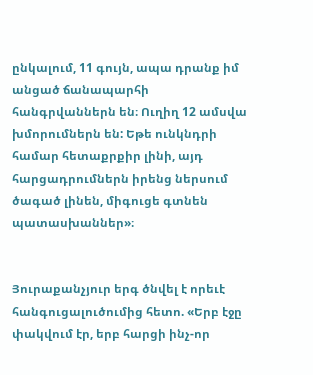ընկալում, 11 գույն, ապա դրանք իմ անցած ճանապարհի հանգրվաններն են։ Ուղիղ 12 ամսվա խմորումներն են: Եթե ունկնդրի համար հետաքրքիր լինի, այդ հարցադրումներն իրենց ներսում ծագած լինեն, միգուցե գտնեն պատասխաններ»։


Յուրաքանչյուր երգ ծնվել է որեւէ հանգուցալուծումից հետո. «Երբ էջը փակվում էր, երբ հարցի ինչ-որ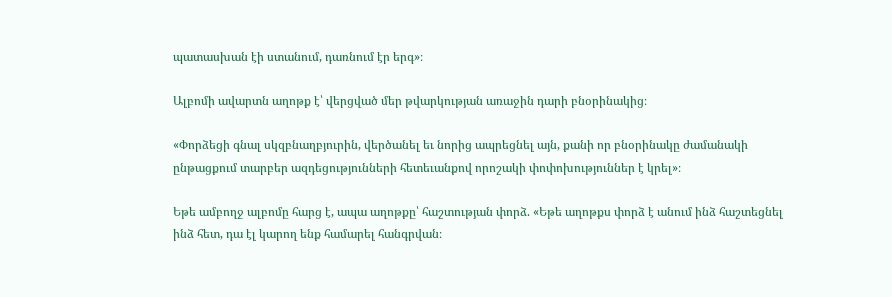պատասխան էի ստանում, դառնում էր երգ»։

Ալբոմի ավարտն աղոթք է՝ վերցված մեր թվարկության առաջին դարի բնօրինակից։

«Փորձեցի գնալ սկզբնաղբյուրին, վերծանել եւ նորից ապրեցնել այն, քանի որ բնօրինակը ժամանակի ընթացքում տարբեր ազդեցությունների հետեւանքով որոշակի փոփոխություններ է կրել»։

Եթե ամբողջ ալբոմը հարց է, ապա աղոթքը՝ հաշտության փորձ. «Եթե աղոթքս փորձ է անում ինձ հաշտեցնել ինձ հետ, դա էլ կարող ենք համարել հանգրվան։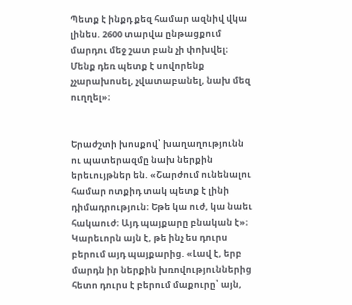Պետք է ինքդ քեզ համար ազնիվ վկա լինես. 2600 տարվա ընթացքում մարդու մեջ շատ բան չի փոխվել։ Մենք դեռ պետք է սովորենք չչարախոսել, չվատաբանել, նախ մեզ ուղղել»։


Երաժշտի խոսքով՝ խաղաղությունն ու պատերազմը նախ ներքին երեւույթներ են. «Շարժում ունենալու համար ոտքիդ տակ պետք է լինի դիմադրություն։ Եթե կա ուժ, կա նաեւ հակաուժ։ Այդ պայքարը բնական է»։ Կարեւորն այն է, թե ինչ ես դուրս բերում այդ պայքարից. «Լավ է, երբ մարդն իր ներքին խռովություններից հետո դուրս է բերում մաքուրը՝ այն,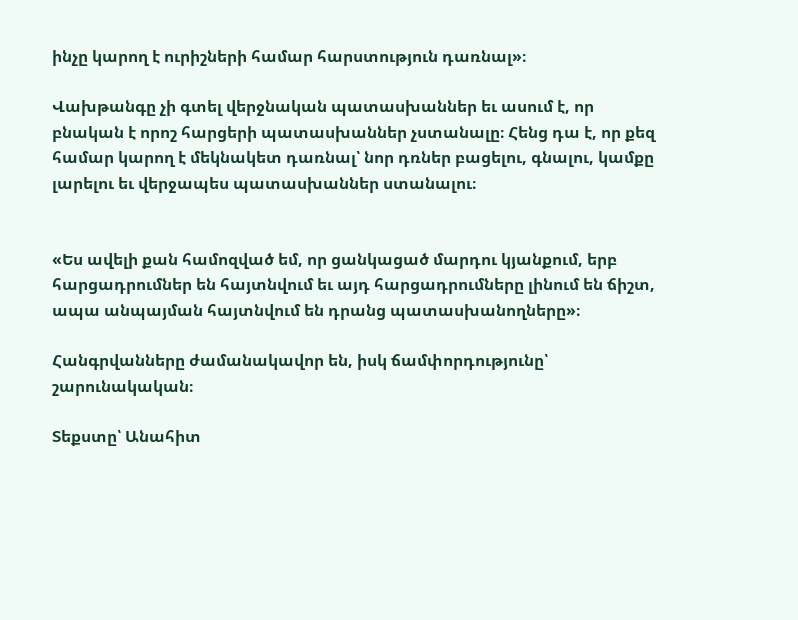ինչը կարող է ուրիշների համար հարստություն դառնալ»։

Վախթանգը չի գտել վերջնական պատասխաններ եւ ասում է, որ բնական է որոշ հարցերի պատասխաններ չստանալը։ Հենց դա է, որ քեզ համար կարող է մեկնակետ դառնալ՝ նոր դռներ բացելու, գնալու, կամքը լարելու եւ վերջապես պատասխաններ ստանալու։


«Ես ավելի քան համոզված եմ, որ ցանկացած մարդու կյանքում, երբ հարցադրումներ են հայտնվում եւ այդ հարցադրումները լինում են ճիշտ, ապա անպայման հայտնվում են դրանց պատասխանողները»։

Հանգրվանները ժամանակավոր են, իսկ ճամփորդությունը՝ շարունակական։

Տեքստը՝ Անահիտ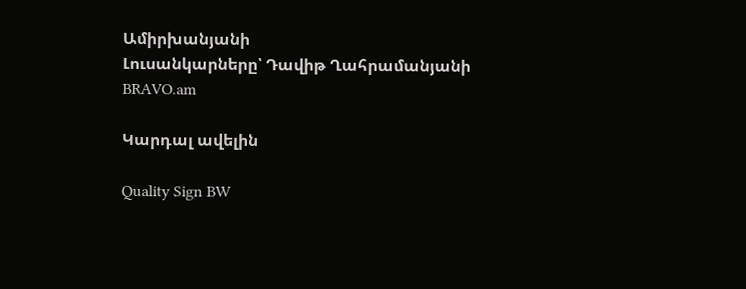Ամիրխանյանի
Լուսանկարները՝ Դավիթ Ղահրամանյանի
BRAVO.am

Կարդալ ավելին

Quality Sign BW